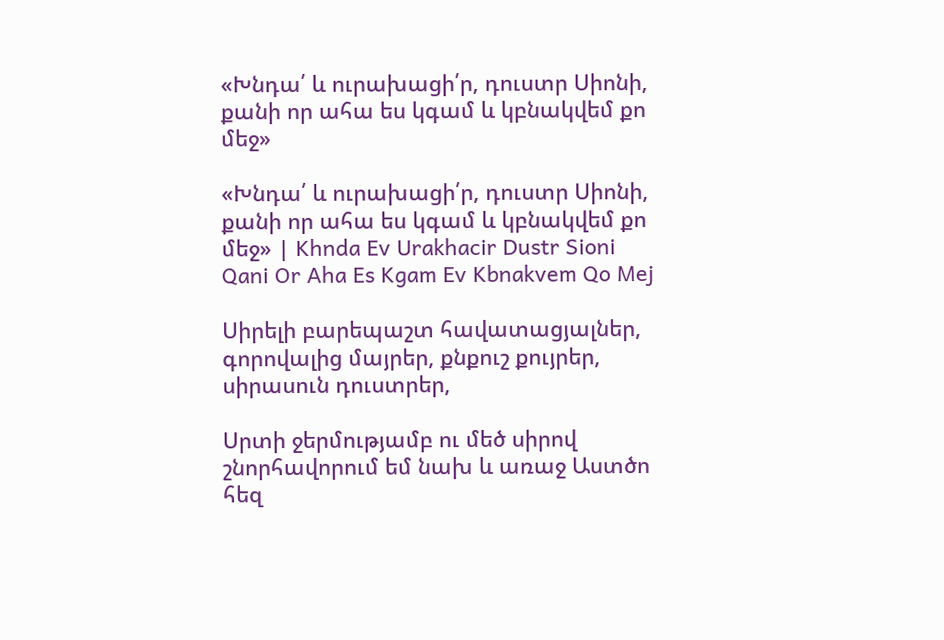«Խնդա՛ և ուրախացի՛ր, դուստր Սիոնի, քանի որ ահա ես կգամ և կբնակվեմ քո մեջ»

«Խնդա՛ և ուրախացի՛ր, դուստր Սիոնի, քանի որ ահա ես կգամ և կբնակվեմ քո մեջ» | Khnda Ev Urakhacir Dustr Sioni Qani Or Aha Es Kgam Ev Kbnakvem Qo Mej

Սիրելի բարեպաշտ հավատացյալներ, գորովալից մայրեր, քնքուշ քույրեր, սիրասուն դուստրեր,

Սրտի ջերմությամբ ու մեծ սիրով շնորհավորում եմ նախ և առաջ Աստծո հեզ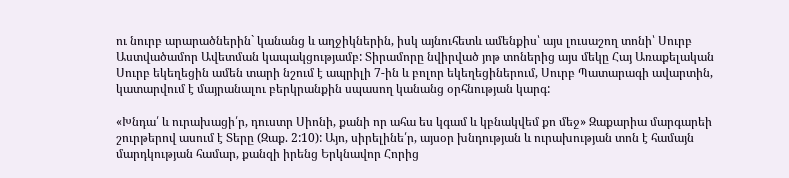ու նուրբ արարածներին` կանանց և աղջիկներին, իսկ այնուհետև ամենքիս՝ այս լուսաշող տոնի՝ Սուրբ Աստվածամոր Ավետման կապակցությամբ: Տիրամորը նվիրված յոթ տոներից այս մեկը Հայ Առաքելական Սուրբ եկեղեցին ամեն տարի նշում է ապրիլի 7-ին և բոլոր եկեղեցիներում, Սուրբ Պատարագի ավարտին, կատարվում է մայրանալու բերկրանքին սպասող կանանց օրհնության կարգ:

«Խնդա՛ և ուրախացի՛ր, դուստր Սիոնի, քանի որ ահա ես կգամ և կբնակվեմ քո մեջ» Զաքարիա մարգարեի շուրթերով ասում է Տերը (Զաք. 2:10): Այո, սիրելինե՛ր, այսօր խնդության և ուրախության տոն է համայն մարդկության համար, քանզի իրենց Երկնավոր Հորից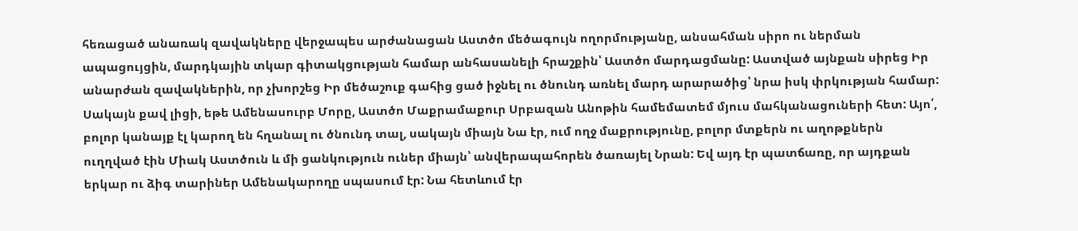հեռացած անառակ զավակները վերջապես արժանացան Աստծո մեծագույն ողորմությանը, անսահման սիրո ու ներման ապացույցին, մարդկային տկար գիտակցության համար անհասանելի հրաշքին՝ Աստծո մարդացմանը: Աստված այնքան սիրեց Իր անարժան զավակներին, որ չխորշեց Իր մեծաշուք գահից ցած իջնել ու ծնունդ առնել մարդ արարածից՝ նրա իսկ փրկության համար: Սակայն քավ լիցի, եթե Ամենասուրբ Մորը, Աստծո Մաքրամաքուր Սրբազան Անոթին համեմատեմ մյուս մահկանացուների հետ: Այո՛, բոլոր կանայք էլ կարող են հղանալ ու ծնունդ տալ, սակայն միայն Նա էր, ում ողջ մաքրությունը, բոլոր մտքերն ու աղոթքներն ուղղված էին Միակ Աստծուն և մի ցանկություն ուներ միայն՝ անվերապահորեն ծառայել Նրան: Եվ այդ էր պատճառը, որ այդքան երկար ու ձիգ տարիներ Ամենակարողը սպասում էր: Նա հետևում էր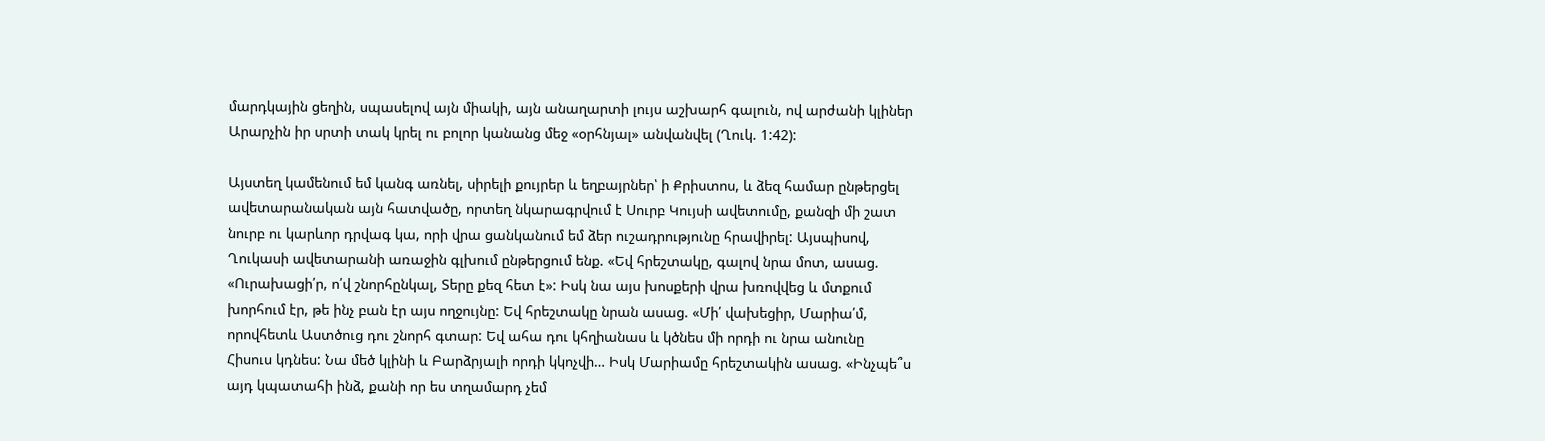մարդկային ցեղին, սպասելով այն միակի, այն անաղարտի լույս աշխարհ գալուն, ով արժանի կլիներ Արարչին իր սրտի տակ կրել ու բոլոր կանանց մեջ «օրհնյալ» անվանվել (Ղուկ. 1:42):

Այստեղ կամենում եմ կանգ առնել, սիրելի քույրեր և եղբայրներ՝ ի Քրիստոս, և ձեզ համար ընթերցել ավետարանական այն հատվածը, որտեղ նկարագրվում է Սուրբ Կույսի ավետումը, քանզի մի շատ նուրբ ու կարևոր դրվագ կա, որի վրա ցանկանում եմ ձեր ուշադրությունը հրավիրել: Այսպիսով, Ղուկասի ավետարանի առաջին գլխում ընթերցում ենք. «Եվ հրեշտակը, գալով նրա մոտ, ասաց. «Ուրախացի՛ր, ո՛վ շնորհընկալ, Տերը քեզ հետ է»: Իսկ նա այս խոսքերի վրա խռովվեց և մտքում խորհում էր, թե ինչ բան էր այս ողջույնը: Եվ հրեշտակը նրան ասաց. «Մի՛ վախեցիր, Մարիա՛մ, որովհետև Աստծուց դու շնորհ գտար: Եվ ահա դու կհղիանաս և կծնես մի որդի ու նրա անունը Հիսուս կդնես: Նա մեծ կլինի և Բարձրյալի որդի կկոչվի… Իսկ Մարիամը հրեշտակին ասաց. «Ինչպե՞ս այդ կպատահի ինձ, քանի որ ես տղամարդ չեմ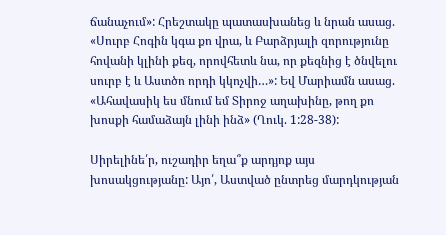ճանաչում»: Հրեշտակը պատասխանեց և նրան ասաց. «Սուրբ Հոգին կգա քո վրա, և Բարձրյալի զորությունը հովանի կլինի քեզ, որովհետև նա, որ քեզնից է ծնվելու սուրբ է և Աստծո որդի կկոչվի…»: Եվ Մարիամն ասաց. «Ահավասիկ ես մնում եմ Տիրոջ աղախինը, թող քո խոսքի համաձայն լինի ինձ» (Ղուկ. 1:28-38):

Սիրելինե՛ր, ուշադիր եղա՞ք արդյոք այս խոսակցությանը: Այո՛, Աստված ընտրեց մարդկության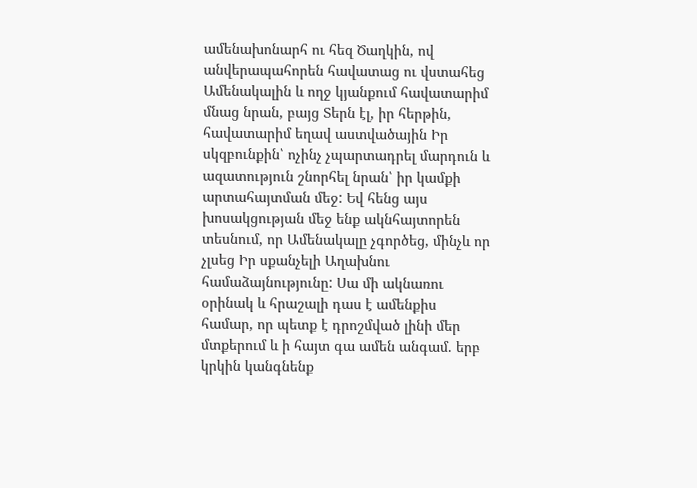ամենախոնարհ ու հեզ Ծաղկին, ով անվերապահորեն հավատաց ու վստահեց Ամենակալին և ողջ կյանքում հավատարիմ մնաց նրան, բայց Տերն էլ, իր հերթին, հավատարիմ եղավ աստվածային Իր սկզբունքին՝ ոչինչ չպարտադրել մարդուն և ազատություն շնորհել նրան՝ իր կամքի արտահայտման մեջ: Եվ հենց այս խոսակցության մեջ ենք ակնհայտորեն տեսնում, որ Ամենակալը չգործեց, մինչև որ չլսեց Իր սքանչելի Աղախնու համաձայնությունը: Սա մի ակնառու օրինակ և հրաշալի դաս է ամենքիս համար, որ պետք է դրոշմված լինի մեր մտքերում և ի հայտ գա ամեն անգամ. երբ կրկին կանգնենք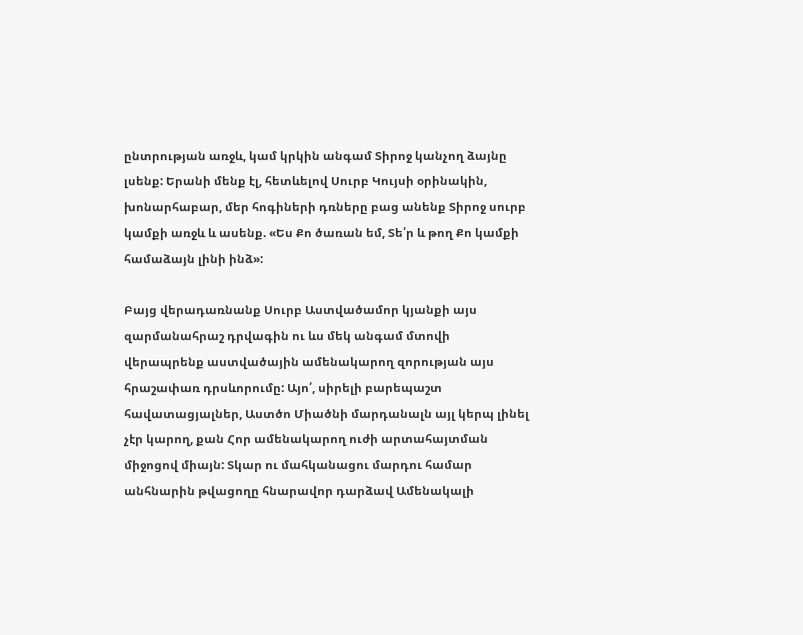ընտրության առջև, կամ կրկին անգամ Տիրոջ կանչող ձայնը լսենք: Երանի մենք էլ, հետևելով Սուրբ Կույսի օրինակին, խոնարհաբար, մեր հոգիների դռները բաց անենք Տիրոջ սուրբ կամքի առջև և ասենք. «Ես Քո ծառան եմ, Տե՛ր և թող Քո կամքի համաձայն լինի ինձ»:

Բայց վերադառնանք Սուրբ Աստվածամոր կյանքի այս զարմանահրաշ դրվագին ու ևս մեկ անգամ մտովի վերապրենք աստվածային ամենակարող զորության այս հրաշափառ դրսևորումը: Այո՛, սիրելի բարեպաշտ հավատացյալներ, Աստծո Միածնի մարդանալն այլ կերպ լինել չէր կարող, քան Հոր ամենակարող ուժի արտահայտման միջոցով միայն: Տկար ու մահկանացու մարդու համար անհնարին թվացողը հնարավոր դարձավ Ամենակալի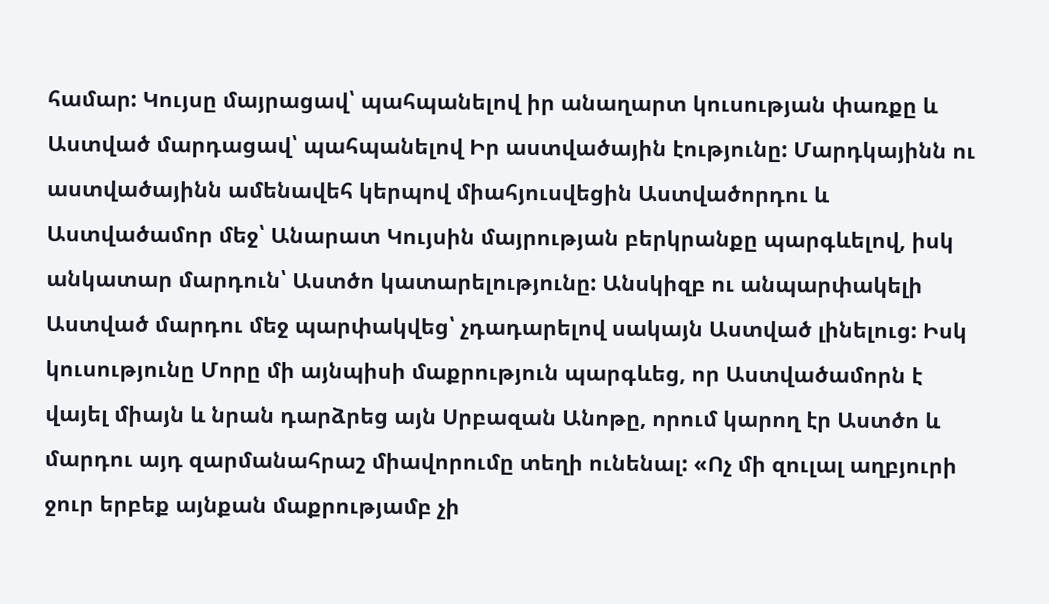համար: Կույսը մայրացավ՝ պահպանելով իր անաղարտ կուսության փառքը և Աստված մարդացավ՝ պահպանելով Իր աստվածային էությունը: Մարդկայինն ու աստվածայինն ամենավեհ կերպով միահյուսվեցին Աստվածորդու և Աստվածամոր մեջ՝ Անարատ Կույսին մայրության բերկրանքը պարգևելով, իսկ անկատար մարդուն՝ Աստծո կատարելությունը: Անսկիզբ ու անպարփակելի Աստված մարդու մեջ պարփակվեց՝ չդադարելով սակայն Աստված լինելուց: Իսկ կուսությունը Մորը մի այնպիսի մաքրություն պարգևեց, որ Աստվածամորն է վայել միայն և նրան դարձրեց այն Սրբազան Անոթը, որում կարող էր Աստծո և մարդու այդ զարմանահրաշ միավորումը տեղի ունենալ: «Ոչ մի զուլալ աղբյուրի ջուր երբեք այնքան մաքրությամբ չի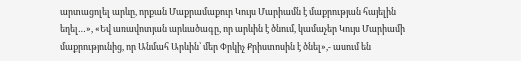արտացոլել արևը, որքան Մաքրամաքուր Կույս Մարիամն է մաքրության հայելին եղել…», «Եվ առավոտյան արևածագը, որ արևին է ծնում, կամաչեր Կույս Մարիամի մաքրությունից, որ Անմահ Արևին՝ մեր Փրկիչ Քրիստոսին է ծնել»,- ասում են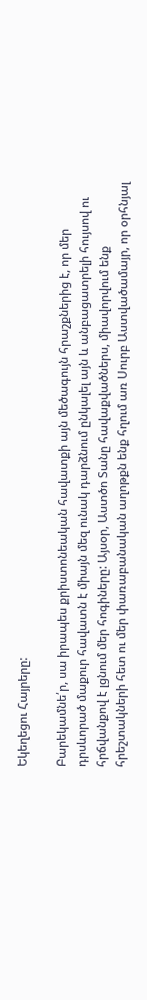Եկեղեցու Հայրերը:

Բարեկամնե՛ր, սա իրապես քրիստոնեական հավատքի այն մեծագույն հրաշքներից է, որ մեր դրսևորած մաքուր հավատն է միայն մեզ ունակ դարձնում ընկալել այն և անբացատրելի հույսով ու հրճվանքով է լցնում մեր հոգիները: Այսօր, Աստծո Տանը հավաքվածներս, միավորվում ենք հրեշտակների հետ ու մեր փառաբանական աղոթքն ենք հղում առ Սուրբ Աստվածամայր, որ օրհնյալ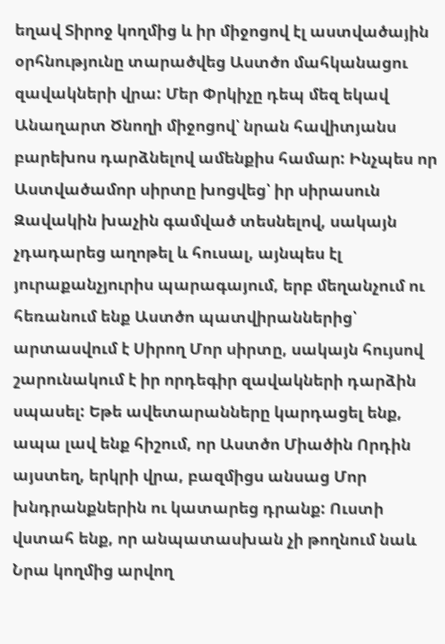եղավ Տիրոջ կողմից և իր միջոցով էլ աստվածային օրհնությունը տարածվեց Աստծո մահկանացու զավակների վրա: Մեր Փրկիչը դեպ մեզ եկավ Անաղարտ Ծնողի միջոցով՝ նրան հավիտյանս բարեխոս դարձնելով ամենքիս համար: Ինչպես որ Աստվածամոր սիրտը խոցվեց՝ իր սիրասուն Զավակին խաչին գամված տեսնելով, սակայն չդադարեց աղոթել և հուսալ, այնպես էլ յուրաքանչյուրիս պարագայում, երբ մեղանչում ու հեռանում ենք Աստծո պատվիրաններից՝ արտասվում է Սիրող Մոր սիրտը, սակայն հույսով շարունակում է իր որդեգիր զավակների դարձին սպասել: Եթե ավետարանները կարդացել ենք, ապա լավ ենք հիշում, որ Աստծո Միածին Որդին այստեղ, երկրի վրա, բազմիցս անսաց Մոր խնդրանքներին ու կատարեց դրանք: Ուստի վստահ ենք, որ անպատասխան չի թողնում նաև Նրա կողմից արվող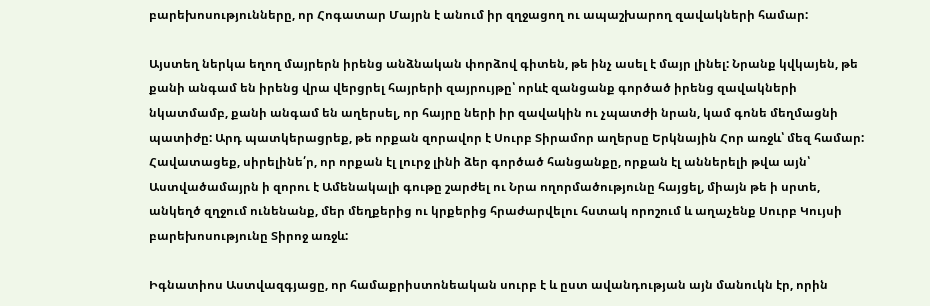բարեխոսությունները, որ Հոգատար Մայրն է անում իր զղջացող ու ապաշխարող զավակների համար:

Այստեղ ներկա եղող մայրերն իրենց անձնական փորձով գիտեն, թե ինչ ասել է մայր լինել: Նրանք կվկայեն, թե քանի անգամ են իրենց վրա վերցրել հայրերի զայրույթը՝ որևէ զանցանք գործած իրենց զավակների նկատմամբ, քանի անգամ են աղերսել, որ հայրը ների իր զավակին ու չպատժի նրան, կամ գոնե մեղմացնի պատիժը: Արդ պատկերացրեք, թե որքան զորավոր է Սուրբ Տիրամոր աղերսը Երկնային Հոր առջև՝ մեզ համար: Հավատացեք, սիրելինե՛ր, որ որքան էլ լուրջ լինի ձեր գործած հանցանքը, որքան էլ աններելի թվա այն՝ Աստվածամայրն ի զորու է Ամենակալի գութը շարժել ու Նրա ողորմածությունը հայցել, միայն թե ի սրտե, անկեղծ զղջում ունենանք, մեր մեղքերից ու կրքերից հրաժարվելու հստակ որոշում և աղաչենք Սուրբ Կույսի բարեխոսությունը Տիրոջ առջև:

Իգնատիոս Աստվազգյացը, որ համաքրիստոնեական սուրբ է և ըստ ավանդության այն մանուկն էր, որին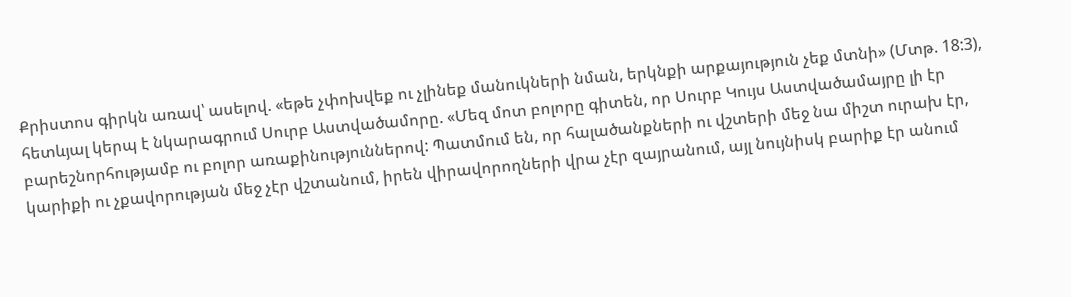Քրիստոս գիրկն առավ՝ ասելով. «եթե չփոխվեք ու չլինեք մանուկների նման, երկնքի արքայություն չեք մտնի» (Մտթ. 18:3), հետևյալ կերպ է նկարագրում Սուրբ Աստվածամորը. «Մեզ մոտ բոլորը գիտեն, որ Սուրբ Կույս Աստվածամայրը լի էր բարեշնորհությամբ ու բոլոր առաքինություններով: Պատմում են, որ հալածանքների ու վշտերի մեջ նա միշտ ուրախ էր, կարիքի ու չքավորության մեջ չէր վշտանում, իրեն վիրավորողների վրա չէր զայրանում, այլ նույնիսկ բարիք էր անում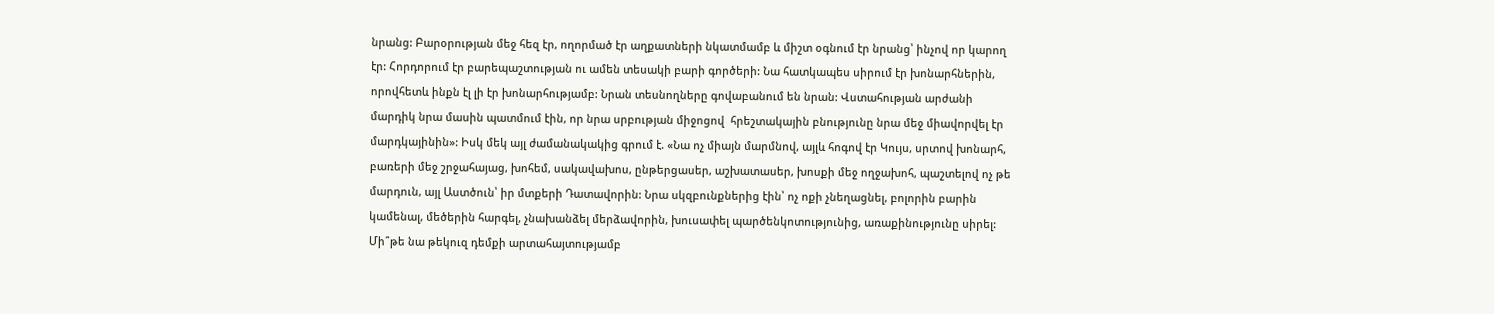նրանց: Բարօրության մեջ հեզ էր, ողորմած էր աղքատների նկատմամբ և միշտ օգնում էր նրանց՝ ինչով որ կարող էր: Հորդորում էր բարեպաշտության ու ամեն տեսակի բարի գործերի: Նա հատկապես սիրում էր խոնարհներին, որովհետև ինքն էլ լի էր խոնարհությամբ: Նրան տեսնողները գովաբանում են նրան: Վստահության արժանի մարդիկ նրա մասին պատմում էին, որ նրա սրբության միջոցով  հրեշտակային բնությունը նրա մեջ միավորվել էր մարդկայինին»: Իսկ մեկ այլ ժամանակակից գրում է. «Նա ոչ միայն մարմնով, այլև հոգով էր Կույս, սրտով խոնարհ, բառերի մեջ շրջահայաց, խոհեմ, սակավախոս, ընթերցասեր, աշխատասեր, խոսքի մեջ ողջախոհ, պաշտելով ոչ թե մարդուն, այլ Աստծուն՝ իր մտքերի Դատավորին: Նրա սկզբունքներից էին՝ ոչ ոքի չնեղացնել, բոլորին բարին կամենալ, մեծերին հարգել, չնախանձել մերձավորին, խուսափել պարծենկոտությունից, առաքինությունը սիրել: Մի՞թե նա թեկուզ դեմքի արտահայտությամբ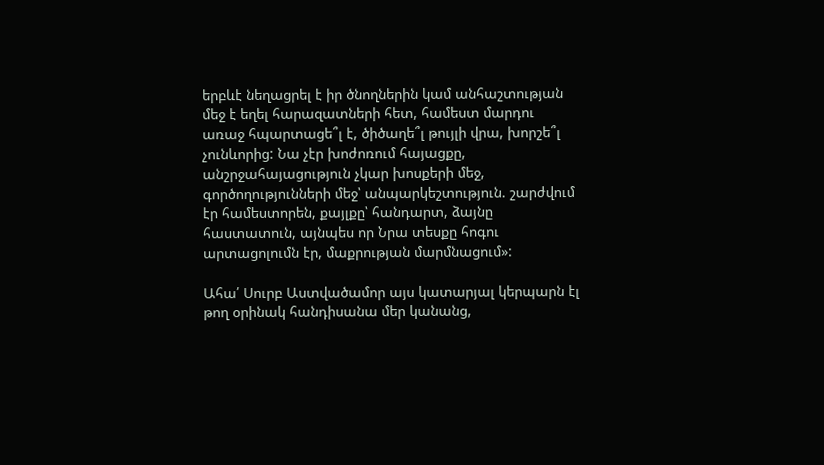երբևէ նեղացրել է իր ծնողներին կամ անհաշտության մեջ է եղել հարազատների հետ, համեստ մարդու առաջ հպարտացե՞լ է, ծիծաղե՞լ թույլի վրա, խորշե՞լ չունևորից: Նա չէր խոժոռում հայացքը, անշրջահայացություն չկար խոսքերի մեջ, գործողությունների մեջ՝ անպարկեշտություն. շարժվում էր համեստորեն, քայլքը՝ հանդարտ, ձայնը հաստատուն, այնպես որ Նրա տեսքը հոգու արտացոլումն էր, մաքրության մարմնացում»:

Ահա՛ Սուրբ Աստվածամոր այս կատարյալ կերպարն էլ թող օրինակ հանդիսանա մեր կանանց,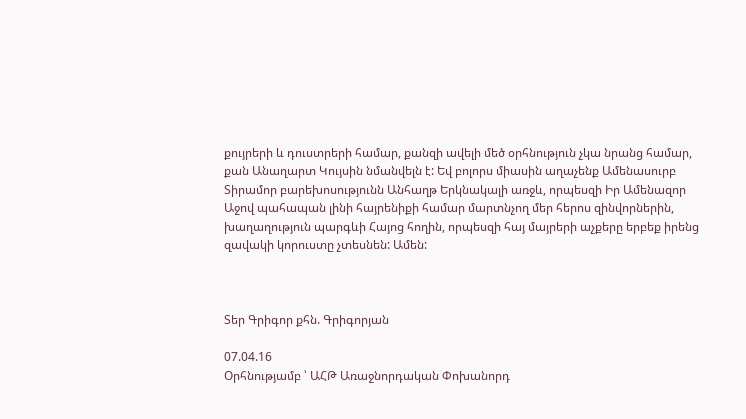քույրերի և դուստրերի համար, քանզի ավելի մեծ օրհնություն չկա նրանց համար, քան Անաղարտ Կույսին նմանվելն է: Եվ բոլորս միասին աղաչենք Ամենասուրբ Տիրամոր բարեխոսությունն Անհաղթ Երկնակալի առջև, որպեսզի Իր Ամենազոր Աջով պահապան լինի հայրենիքի համար մարտնչող մեր հերոս զինվորներին, խաղաղություն պարգևի Հայոց հողին, որպեսզի հայ մայրերի աչքերը երբեք իրենց զավակի կորուստը չտեսնեն: Ամեն:



Տեր Գրիգոր քհն. Գրիգորյան

07.04.16
Օրհնությամբ ՝ ԱՀԹ Առաջնորդական Փոխանորդ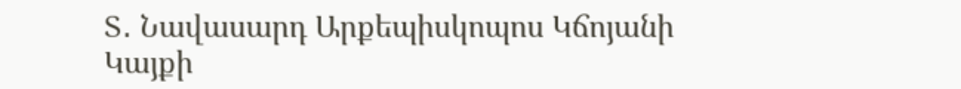Տ․ Նավասարդ Արքեպիսկոպոս Կճոյանի
Կայքի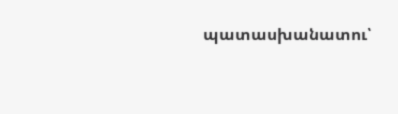պատասխանատու՝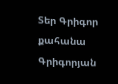Տեր Գրիգոր քահանա Գրիգորյան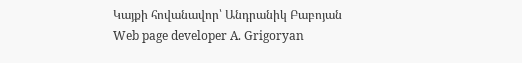Կայքի հովանավոր՝ Անդրանիկ Բաբոյան
Web page developer A. Grigoryan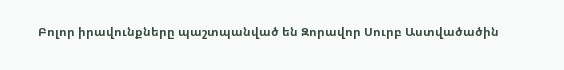Բոլոր իրավունքները պաշտպանված են Զորավոր Սուրբ Աստվածածին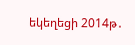եկեղեցի 2014թ․